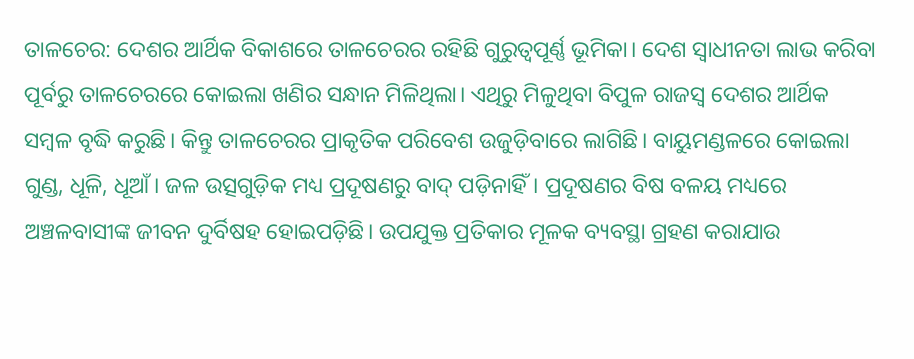ତାଳଚେର: ଦେଶର ଆର୍ଥିକ ବିକାଶରେ ତାଳଚେରର ରହିଛି ଗୁରୁତ୍ବପୂର୍ଣ୍ଣ ଭୂମିକା। ଦେଶ ସ୍ବାଧୀନତା ଲାଭ କରିବା ପୂର୍ବରୁ ତାଳଚେରରେ କୋଇଲା ଖଣିର ସନ୍ଧାନ ମିଳିଥିଲା। ଏଥିରୁ ମିଳୁଥିବା ବିପୁଳ ରାଜସ୍ବ ଦେଶର ଆର୍ଥିକ ସମ୍ବଳ ବୃଦ୍ଧି କରୁଛି। କିନ୍ତୁ ତାଳଚେରର ପ୍ରାକୃତିକ ପରିବେଶ ଉଜୁଡ଼ିବାରେ ଲାଗିଛି। ବାୟୁମଣ୍ଡଳରେ କୋଇଲା ଗୁଣ୍ଡ, ଧୂଳି, ଧୂଆଁ। ଜଳ ଉତ୍ସଗୁଡ଼ିକ ମଧ୍ୟ ପ୍ରଦୂଷଣରୁ ବାଦ୍ ପଡ଼ିନାହିଁ। ପ୍ରଦୂଷଣର ବିଷ ବଳୟ ମଧ୍ୟରେ ଅଞ୍ଚଳବାସୀଙ୍କ ଜୀବନ ଦୁର୍ବିଷହ ହୋଇପଡ଼ିଛି। ଉପଯୁକ୍ତ ପ୍ରତିକାର ମୂଳକ ବ୍ୟବସ୍ଥା ଗ୍ରହଣ କରାଯାଉ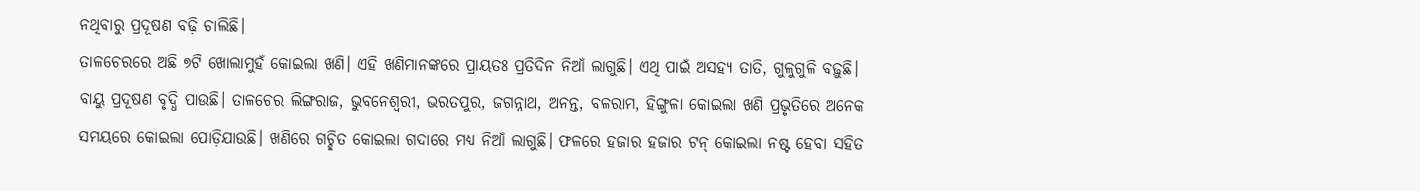ନଥିବାରୁ ପ୍ରଦୂଷଣ ବଢ଼ି ଚାଲିଛି।
ତାଳଚେରରେ ଅଛି ୭ଟି ଖୋଲାମୁହଁ କୋଇଲା ଖଣି। ଏହି ଖଣିମାନଙ୍କରେ ପ୍ରାୟତଃ ପ୍ରତିଦିନ ନିଆଁ ଲାଗୁଛି। ଏଥି ପାଇଁ ଅସହ୍ୟ ତାତି, ଗୁଳୁଗୁଳି ବଢ଼ୁଛି। ବାୟୁ ପ୍ରଦୂଷଣ ବୃଦ୍ଧି ପାଉଛି। ତାଳଚେର ଲିଙ୍ଗରାଜ, ଭୁବନେଶ୍ବରୀ, ଭରତପୁର, ଜଗନ୍ନାଥ, ଅନନ୍ତ, ବଳରାମ, ହିଙ୍ଗୁଳା କୋଇଲା ଖଣି ପ୍ରଭୃତିରେ ଅନେକ ସମୟରେ କୋଇଲା ପୋଡ଼ିଯାଉଛି। ଖଣିରେ ଗଚ୍ଛିତ କୋଇଲା ଗଦାରେ ମଧ୍ୟ ନିଆଁ ଲାଗୁଛି। ଫଳରେ ହଜାର ହଜାର ଟନ୍ କୋଇଲା ନଷ୍ଟ ହେବା ସହିତ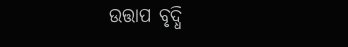ଉତ୍ତାପ ବୃଦ୍ଧି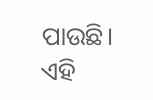ପାଉଛି। ଏହି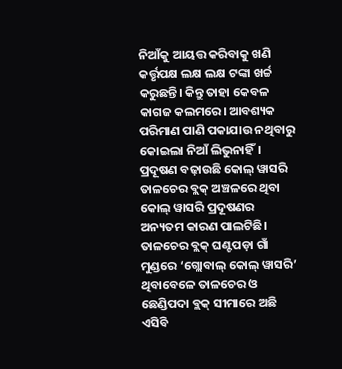ନିଆଁକୁ ଆୟତ୍ତ କରିବାକୁ ଖଣି କର୍ତ୍ତୃପକ୍ଷ ଲକ୍ଷ ଲକ୍ଷ ଟଙ୍କା ଖର୍ଚ୍ଚ କରୁଛନ୍ତି। କିନ୍ତୁ ତାହା କେବଳ କାଗଜ କଲମରେ। ଆବଶ୍ୟକ ପରିମାଣ ପାଣି ପକାଯାଉ ନଥିବାରୁ କୋଇଲା ନିଆଁ ଲିଭୁନାହିଁ।
ପ୍ରଦୂଷଣ ବଢ଼ାଉଛି କୋଲ୍ ୱାସରି
ତାଳଚେର ବ୍ଲକ୍ ଅଞ୍ଚଳରେ ଥିବା କୋଲ୍ ୱାସରି ପ୍ରଦୂଷଣର ଅନ୍ୟତମ କାରଣ ପାଲଟିଛି। ତାଳଚେର ବ୍ଲକ୍ ଘଣ୍ଟପଡ଼ା ଗାଁ ମୁଣ୍ଡରେ ‘ଗ୍ଲୋବାଲ୍ କୋଲ୍ ୱାସରି’ ଥିବାବେଳେ ତାଳଚେର ଓ ଛେଣ୍ଡିପଦା ବ୍ଲକ୍ ସୀମାରେ ଅଛି ଏସିବି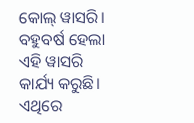କୋଲ୍ ୱାସରି। ବହୁବର୍ଷ ହେଲା ଏହି ୱାସରି କାର୍ଯ୍ୟ କରୁଛି। ଏଥିରେ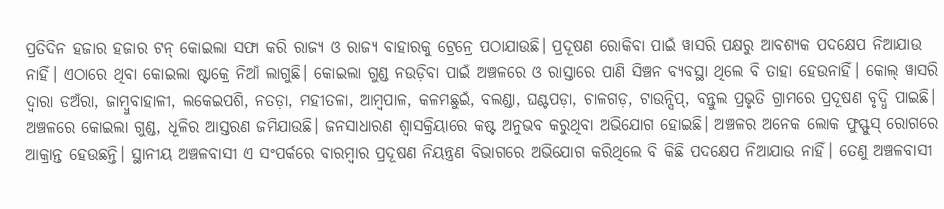ପ୍ରତିଦିନ ହଜାର ହଜାର ଟନ୍ କୋଇଲା ସଫା କରି ରାଜ୍ୟ ଓ ରାଜ୍ୟ ବାହାରକୁ ଟ୍ରେନ୍ରେ ପଠାଯାଉଛି। ପ୍ରଦୂଷଣ ରୋକିବା ପାଇଁ ୱାସରି ପକ୍ଷରୁ ଆବଶ୍ୟକ ପଦକ୍ଷେପ ନିଆଯାଉ ନାହିଁ। ଏଠାରେ ଥିବା କୋଇଲା ଷ୍ଟାକ୍ରେ ନିଆଁ ଲାଗୁଛି। କୋଇଲା ଗୁଣ୍ଡ ନଉଡ଼ିବା ପାଇଁ ଅଞ୍ଚଳରେ ଓ ରାସ୍ତାରେ ପାଣି ସିଞ୍ଚନ ବ୍ୟବସ୍ଥା ଥିଲେ ବି ତାହା ହେଉନାହିଁ। କୋଲ୍ ୱାସରି ଦ୍ବାରା ଡଅଁରା, ଜାମ୍ବୁବାହାଳୀ, ଲକେଇପଶି, ନତଡ଼ା, ମହୀତଳା, ଆମ୍ବପାଳ, କଳମଛୁଇଁ, ବଲଣ୍ଡା, ଘଣ୍ଟପଡ଼ା, ଚାଳଗଡ଼, ଟାଉନ୍ସିପ୍, ବନ୍ତୁଲ ପ୍ରଭୃତି ଗ୍ରାମରେ ପ୍ରଦୂଷଣ ବୃଦ୍ଧି ପାଇଛି। ଅଞ୍ଚଳରେ କୋଇଲା ଗୁଣ୍ଡ, ଧୂଳିର ଆସ୍ତରଣ ଜମିଯାଉଛି। ଜନସାଧାରଣ ଶ୍ବାସକ୍ରିୟାରେ କଷ୍ଟ ଅନୁଭବ କରୁଥିବା ଅଭିଯୋଗ ହୋଇଛି। ଅଞ୍ଚଳର ଅନେକ ଲୋକ ଫୁସ୍ଫୁସ୍ ରୋଗରେ ଆକ୍ରାନ୍ତ ହେଉଛନ୍ତି। ସ୍ଥାନୀୟ ଅଞ୍ଚଳବାସୀ ଏ ସଂପର୍କରେ ବାରମ୍ବାର ପ୍ରଦୂଷଣ ନିୟନ୍ତ୍ରଣ ବିଭାଗରେ ଅଭିଯୋଗ କରିଥିଲେ ବି କିଛି ପଦକ୍ଷେପ ନିଆଯାଉ ନାହିଁ। ତେଣୁ ଅଞ୍ଚଳବାସୀ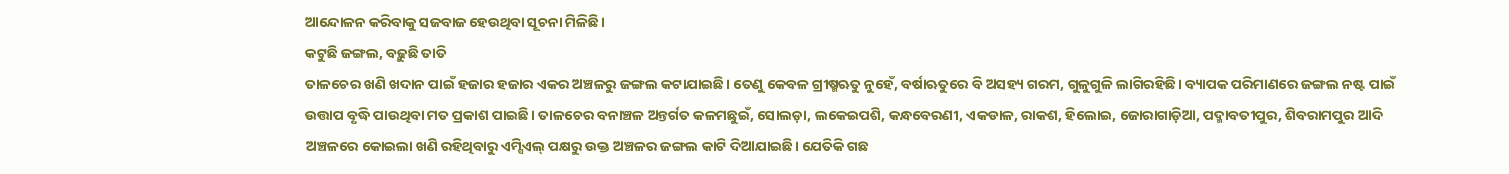ଆନ୍ଦୋଳନ କରିବାକୁ ସଜବାଜ ହେଉଥିବା ସୂଚନା ମିଳିଛି।
କଟୁଛି ଜଙ୍ଗଲ, ବଢ଼ୁଛି ତାତି
ତାଳଚେର ଖଣି ଖଦାନ ପାଇଁ ହଜାର ହଜାର ଏକର ଅଞ୍ଚଳରୁ ଜଙ୍ଗଲ କଟାଯାଇଛି। ତେଣୁ କେବଳ ଗ୍ରୀଷ୍ମଋତୁ ନୁହେଁ, ବର୍ଷାଋତୁରେ ବି ଅସହ୍ୟ ଗରମ, ଗୁଳୁଗୁଳି ଲାଗିରହିଛି। ବ୍ୟାପକ ପରିମାଣରେ ଜଙ୍ଗଲ ନଷ୍ଟ ପାଇଁ ଉତ୍ତାପ ବୃଦ୍ଧି ପାଉଥିବା ମତ ପ୍ରକାଶ ପାଇଛି। ତାଳଚେର ବନାଞ୍ଚଳ ଅନ୍ତର୍ଗତ କଳମଛୁଇଁ, ସୋଲଡ଼ା, ଲକେଇପଶି, କନ୍ଧବେରଣୀ, ଏକଡାଳ, ରାକଶ, ହିଲୋଇ, ଜୋରାଗାଡ଼ିଆ, ପଦ୍ମାବତୀପୁର, ଶିବରାମପୁର ଆଦି ଅଞ୍ଚଳରେ କୋଇଲା ଖଣି ରହିଥିବାରୁ ଏମ୍ସିଏଲ୍ ପକ୍ଷରୁ ଉକ୍ତ ଅଞ୍ଚଳର ଜଙ୍ଗଲ କାଟି ଦିଆଯାଇଛି। ଯେତିକି ଗଛ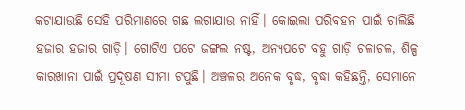କଟାଯାଉଛି ସେହି ପରିମାଣରେ ଗଛ ଲଗାଯାଉ ନାହିଁ। କୋଇଲା ପରିବହନ ପାଇଁ ଚାଲିଛି ହଜାର ହଜାର ଗାଡ଼ି। ଗୋଟିଏ ପଟେ ଜଙ୍ଗଲ ନଷ୍ଟ, ଅନ୍ୟପଟେ ବହୁ ଗାଡ଼ି ଚଳାଚଳ, ଶିଳ୍ପ କାରଖାନା ପାଇଁ ପ୍ରଦୂଷଣ ସୀମା ଟପୁଛି। ଅଞ୍ଚଳର ଅନେକ ବୃଦ୍ଧ, ବୃଦ୍ଧା କହିଛନ୍ତି, ସେମାନେ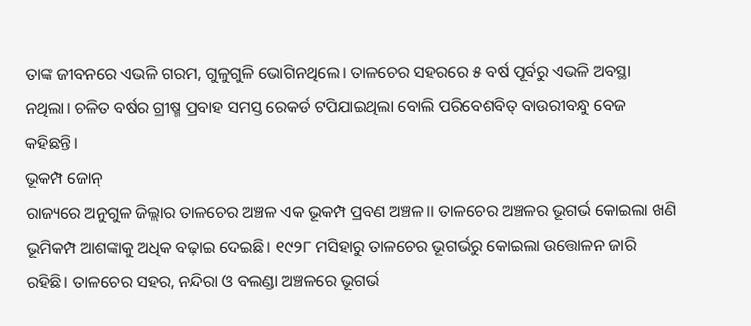ତାଙ୍କ ଜୀବନରେ ଏଭଳି ଗରମ, ଗୁଳୁଗୁଳି ଭୋଗିନଥିଲେ। ତାଳଚେର ସହରରେ ୫ ବର୍ଷ ପୂର୍ବରୁ ଏଭଳି ଅବସ୍ଥା ନଥିଲା। ଚଳିତ ବର୍ଷର ଗ୍ରୀଷ୍ମ ପ୍ରବାହ ସମସ୍ତ ରେକର୍ଡ ଟପିଯାଇଥିଲା ବୋଲି ପରିବେଶବିତ୍ ବାଉରୀବନ୍ଧୁ ବେଜ କହିଛନ୍ତି।
ଭୂକମ୍ପ ଜୋନ୍
ରାଜ୍ୟରେ ଅନୁଗୁଳ ଜିଲ୍ଲାର ତାଳଚେର ଅଞ୍ଚଳ ଏକ ଭୂକମ୍ପ ପ୍ରବଣ ଅଞ୍ଚଳ।। ତାଳଚେର ଅଞ୍ଚଳର ଭୂଗର୍ଭ କୋଇଲା ଖଣି ଭୂମିକମ୍ପ ଆଶଙ୍କାକୁ ଅଧିକ ବଢ଼ାଇ ଦେଇଛି। ୧୯୨୮ ମସିହାରୁ ତାଳଚେର ଭୂଗର୍ଭରୁ କୋଇଲା ଉତ୍ତୋଳନ ଜାରି ରହିଛି। ତାଳଚେର ସହର, ନନ୍ଦିରା ଓ ବଲଣ୍ଡା ଅଞ୍ଚଳରେ ଭୂଗର୍ଭ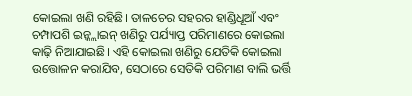କୋଇଲା ଖଣି ରହିଛି। ତାଳଚେର ସହରର ହାଣ୍ଡିଧୂଆଁ ଏବଂ ଚମ୍ପାପଶି ଇନ୍କ୍ଲାଇନ୍ ଖଣିରୁ ପର୍ଯ୍ୟାପ୍ତ ପରିମାଣରେ କୋଇଲା କାଢ଼ି ନିଆଯାଇଛି। ଏହି କୋଇଲା ଖଣିରୁ ଯେତିକି କୋଇଲା ଉତ୍ତୋଳନ କରାଯିବ, ସେଠାରେ ସେତିକି ପରିମାଣ ବାଲି ଭର୍ତ୍ତି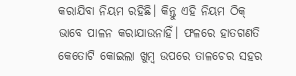କରାଯିବା ନିୟମ ରହିଛି। କିନ୍ତୁ ଏହି ନିୟମ ଠିକ୍ ଭାବେ ପାଳନ କରାଯାଉନାହିଁ। ଫଳରେ ହାତଗଣତି କେତୋଟି କୋଇଲା ଖୁମ୍ବ ଉପରେ ତାଳଚେର ସହର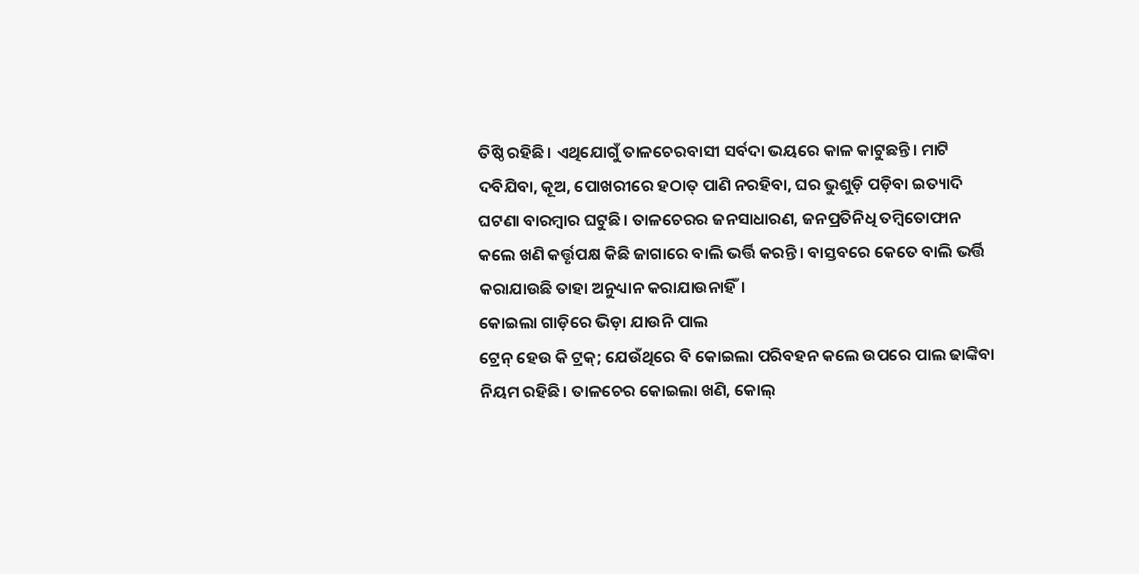ତିଷ୍ଠି ରହିଛି। ଏଥିଯୋଗୁଁ ତାଳଚେରବାସୀ ସର୍ବଦା ଭୟରେ କାଳ କାଟୁଛନ୍ତି। ମାଟି ଦବିଯିବା, କୂଅ, ପୋଖରୀରେ ହଠାତ୍ ପାଣି ନରହିବା, ଘର ଭୁଶୁଡ଼ି ପଡ଼ିବା ଇତ୍ୟାଦି ଘଟଣା ବାରମ୍ବାର ଘଟୁଛି। ତାଳଚେରର ଜନସାଧାରଣ, ଜନପ୍ରତିନିଧି ତମ୍ବିତୋଫାନ କଲେ ଖଣି କର୍ତ୍ତୃପକ୍ଷ କିଛି ଜାଗାରେ ବାଲି ଭର୍ତ୍ତି କରନ୍ତି। ବାସ୍ତବରେ କେତେ ବାଲି ଭର୍ତ୍ତି କରାଯାଉଛି ତାହା ଅନୁଧ୍ୟାନ କରାଯାଉନାହିଁ।
କୋଇଲା ଗାଡ଼ିରେ ଭିଡ଼ା ଯାଉନି ପାଲ
ଟ୍ରେନ୍ ହେଉ କି ଟ୍ରକ୍; ଯେଉଁଥିରେ ବି କୋଇଲା ପରିବହନ କଲେ ଉପରେ ପାଲ ଢାଙ୍କିବା ନିୟମ ରହିଛି। ତାଳଚେର କୋଇଲା ଖଣି, କୋଲ୍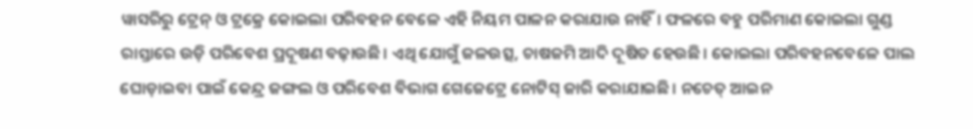ୱାସରିରୁ ଟ୍ରେନ୍ ଓ ଟ୍ରକ୍ରେ କୋଇଲା ପରିବହନ ବେଳେ ଏହି ନିୟମ ପାଳନ କରାଯାଉ ନାହିଁ। ଫଳରେ ବହୁ ପରିମାଣ କୋଇଲା ଗୁଣ୍ଡ ରାସ୍ତାରେ ଉଡ଼ି ପରିବେଶ ପ୍ରଦୂଷଣ ବଢ଼ାଉଛି। ଏଥି ଯୋଗୁଁ ଜଳଉତ୍ସ, ଚାଷଜମି ଆଦି ଦୂଷିତ ହେଉଛି। କୋଇଲା ପରିବହନବେଳେ ପାଲ ଘୋଡ଼ାଇବା ପାଇଁ କେନ୍ଦ୍ର ଜଙ୍ଗଲ ଓ ପରିବେଶ ବିଭାଗ ଗେଜେଟ୍ରେ ନୋଟିସ୍ ଜାରି କରାଯାଇଛି। ନଚେତ୍ ଆଇନ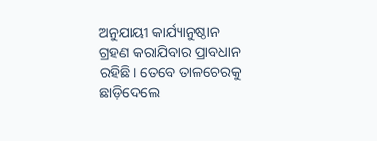ଅନୁଯାୟୀ କାର୍ଯ୍ୟାନୁଷ୍ଠାନ ଗ୍ରହଣ କରାଯିବାର ପ୍ରାବଧାନ ରହିଛି। ତେବେ ତାଳଚେରକୁ ଛାଡ଼ିଦେଲେ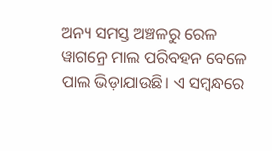ଅନ୍ୟ ସମସ୍ତ ଅଞ୍ଚଳରୁ ରେଳ ୱାଗନ୍ରେ ମାଲ ପରିବହନ ବେଳେ ପାଲ ଭିଡ଼ାଯାଉଛି। ଏ ସମ୍ବନ୍ଧରେ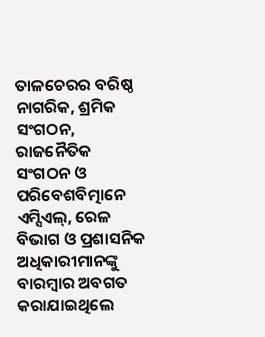ତାଳଚେରର ବରିଷ୍ଠ ନାଗରିକ, ଶ୍ରମିକ ସଂଗଠନ, ରାଜନୈତିକ ସଂଗଠନ ଓ ପରିବେଶବିତ୍ମାନେ ଏମ୍ସିଏଲ୍, ରେଳ ବିଭାଗ ଓ ପ୍ରଶାସନିକ ଅଧିକାରୀମାନଙ୍କୁ ବାରମ୍ବାର ଅବଗତ କରାଯାଇଥିଲେ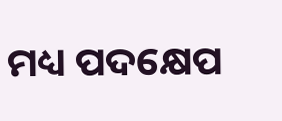ମଧ୍ୟ ପଦକ୍ଷେପ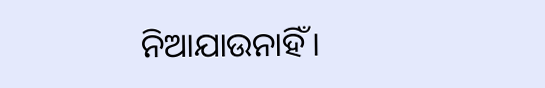ନିଆଯାଉନାହିଁ।